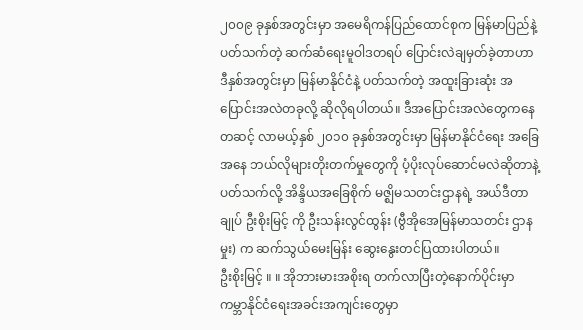၂၀၀၉ ခုနှစ်အတွင်းမှာ အမေရိကန်ပြည်ထောင်စုက မြန်မာပြည်နဲ့ ပတ်သက်တဲ့ ဆက်ဆံရေးမူဝါဒတရပ် ပြောင်းလဲချမှတ်ခဲ့တာဟာ ဒီနှစ်အတွင်းမှာ မြန်မာနိုင်ငံနဲ့ ပတ်သက်တဲ့ အထူးခြားဆုံး အပြောင်းအလဲတခုလို့ ဆိုလိုရပါတယ်။ ဒီအပြောင်းအလဲတွေကနေတဆင့် လာမယ့်နှစ် ၂၀၁၀ ခုနှစ်အတွင်းမှာ မြန်မာနိုင်ငံရေး အခြေအနေ ဘယ်လိုများတိုးတက်မှုတွေကို ပံ့ပိုးလုပ်ဆောင်မလဲဆိုတာနဲ့ ပတ်သက်လို့ အိန္ဒိယအခြေစိုက် မဇ္ဈိမသတင်းဌာနရဲ့ အယ်ဒီတာချုပ် ဦးစိုးမြင့် ကို ဦးသန်းလွင်ထွန်း (ဗွီအိုအေမြန်မာသတင်း ဌာနမှုး) က ဆက်သွယ်မေးမြန်း ဆွေးနွေးတင်ပြထားပါတယ်။
ဦးစိုးမြင့် ။ ။ အိုဘားမားအစိုးရ တက်လာပြီးတဲ့နောက်ပိုင်းမှာ ကမ္ဘာနိုင်ငံရေးအခင်းအကျင်းတွေမှာ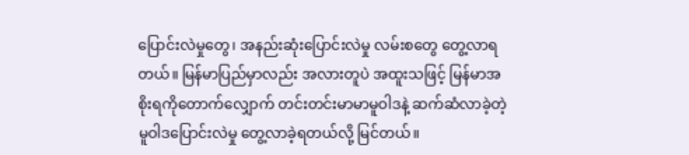ပြောင်းလဲမှုတွေ၊ အနည်းဆုံးပြောင်းလဲမှု လမ်းစတွေ တွေ့လာရတယ်။ မြန်မာပြည်မှာလည်း အလားတူပဲ အထူးသဖြင့် မြန်မာအစိုးရကိုတောက်လျှောက် တင်းတင်းမာမာမူဝါဒနဲ့ ဆက်ဆံလာခဲ့တဲ့ မူဝါဒပြောင်းလဲမှု တွေ့လာခဲ့ရတယ်လို့ မြင်တယ်။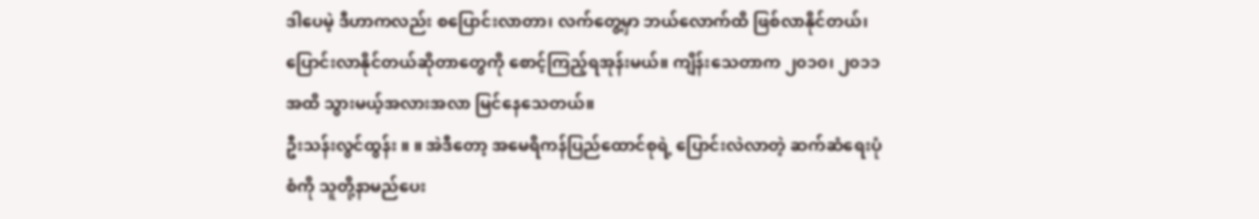ဒါပေမဲ့ ဒီဟာကလည်း စပြောင်းလာတာ၊ လက်တွေ့မှာ ဘယ်လောက်ထိ ဖြစ်လာနိုင်တယ်၊ ပြောင်းလာနိုင်တယ်ဆိုတာတွေကို စောင့်ကြည့်ရအုန်းမယ်။ ကျိန်းသေတာက ၂၀၁၀၊ ၂၀၁၁ အထိ သွားမယ့်အလားအလာ မြင်နေသေတယ်။
ဦးသန်းလွင်ထွန်း ။ ။ အဲဒီတော့ အမေရိကန်ပြည်ထောင်စုရဲ့ ပြောင်းလဲလာတဲ့ ဆက်ဆံရေးပုံစံကို သူတို့နာမည်ပေး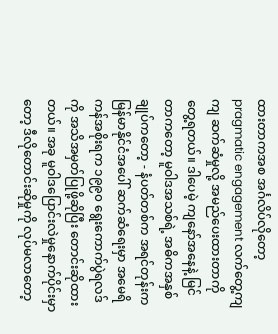ထားတာကအစ အင်္ဂလိပ်လိုတော့ pragmatic engagement လက်တွေ့ကျကျ ဆက်ဆံမှုလို့ အမည်ပေးထားတာကို တွေ့ရတယ်။ ဒါပေမဲ့ ကျနော်အနေနဲ့ မြင်တာကတော့ မူဝါဒအသစ်ရဲ့ အဓိကအနှစ်ချုပ်ကတော့ - နံပတ်တစ်က အရင်တုန်းက မြန်မာနိုင်ငံအပေါ် ဆက်ဆံရေးမှာ အမေရိကန်အစိုးရက ၁၉၉၀ ရွေးကောက်ပွဲရလဒ်ကို အသိအမှတ်ပြုဖို့ဆိုပြီး တောင်းဆိုထားတယ်။ အခု မူဝါဒပြောင်းလဲမှုနောက်ပိုင်းမှာတော့ ဒီလိုတောင်းဆိုမှုကို လုပ်မလာတော့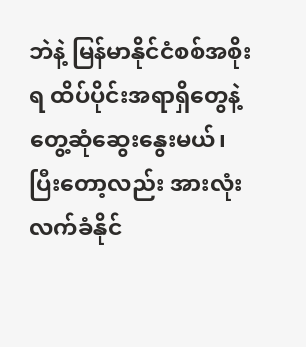ဘဲနဲ့ မြန်မာနိုင်ငံစစ်အစိုးရ ထိပ်ပိုင်းအရာရှိတွေနဲ့ တွေ့ဆုံဆွေးနွေးမယ်၊ ပြီးတော့လည်း အားလုံးလက်ခံနိုင်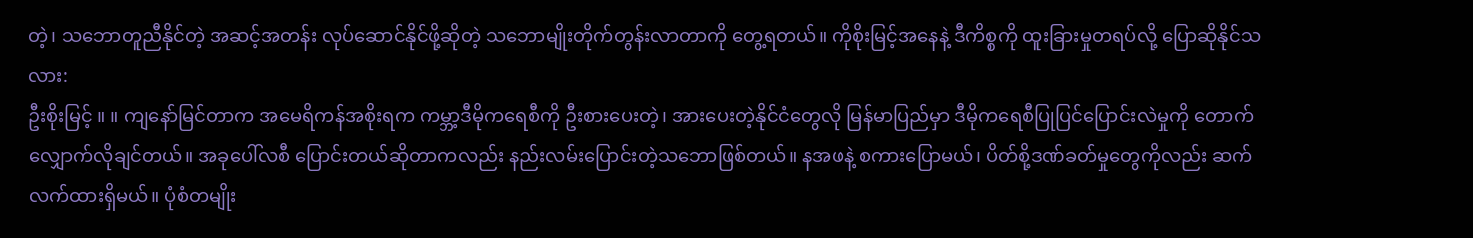တဲ့၊ သဘောတူညီနိုင်တဲ့ အဆင့်အတန်း လုပ်ဆောင်နိုင်ဖို့ဆိုတဲ့ သဘောမျိုးတိုက်တွန်းလာတာကို တွေ့ရတယ်။ ကိုစိုးမြင့်အနေနဲ့ ဒီကိစ္စကို ထူးခြားမှုတရပ်လို့ ပြောဆိုနိုင်သလား:
ဦးစိုးမြင့် ။ ။ ကျနော်မြင်တာက အမေရိကန်အစိုးရက ကမ္ဘာ့ဒီမိုကရေစီကို ဦးစားပေးတဲ့၊ အားပေးတဲ့နိုင်ငံတွေလို မြန်မာပြည်မှာ ဒီမိုကရေစီပြုပြင်ပြောင်းလဲမှုကို တောက်လျှောက်လိုချင်တယ်။ အခုပေါ်လစီ ပြောင်းတယ်ဆိုတာကလည်း နည်းလမ်းပြောင်းတဲ့သဘောဖြစ်တယ်။ နအဖနဲ့ စကားပြောမယ်၊ ပိတ်စို့ဒဏ်ခတ်မှုတွေကိုလည်း ဆက်လက်ထားရှိမယ်။ ပုံစံတမျိုး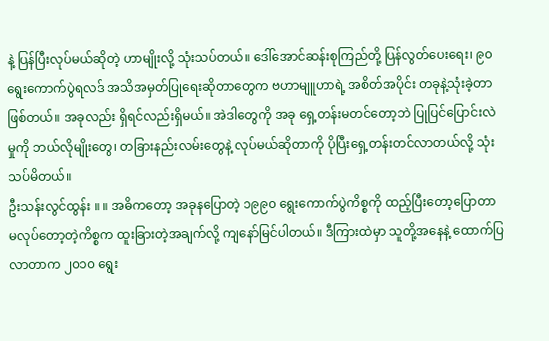နဲ့ ပြန်ပြီးလုပ်မယ်ဆိုတဲ့ ဟာမျိုးလို့ သုံးသပ်တယ်။ ဒေါ်အောင်ဆန်းစုကြည်တို့ ပြန်လွတ်ပေးရေး၊ ၉၀ ရွေးကောက်ပွဲရလဒ် အသိအမှတ်ပြုရေးဆိုတာတွေက ဗဟာမျူဟာရဲ့ အစိတ်အပိုင်း တခုနဲ့သုံးခဲ့တာဖြစ်တယ်။ အခုလည်း ရှိရင်လည်းရှိမယ်။ အဲဒါတွေကို အခု ရှေ့တန်းမတင်တော့ဘဲ ပြုပြင်ပြောင်းလဲမှုကို ဘယ်လိုမျိုးတွေ၊ တခြားနည်းလမ်းတွေနဲ့ လုပ်မယ်ဆိုတာကို ပိုပြီးရှေ့တန်းတင်လာတယ်လို့ သုံးသပ်မိတယ်။
ဦးသန်းလွင်ထွန်း ။ ။ အဓိကတော့ အခုနပြောတဲ့ ၁၉၉၀ ရွေးကောက်ပွဲကိစ္စကို ထည့်ပြီးတော့ပြောတာ မလုပ်တော့တဲ့ကိစ္စက ထူးခြားတဲ့အချက်လို့ ကျနော်မြင်ပါတယ်။ ဒီကြားထဲမှာ သူတို့အနေနဲ့ ထောက်ပြလာတာက ၂၀၁၀ ရွေး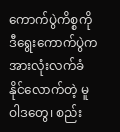ကောက်ပွဲကိစ္စကို ဒီရွေးကောက်ပွဲက အားလုံးလက်ခံနိုင်လောက်တဲ့ မူဝါဒတွေ၊ စည်း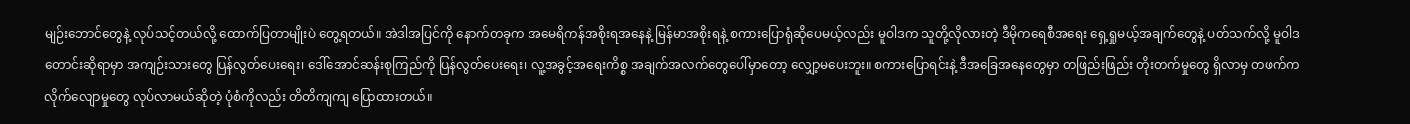မျဉ်းဘောင်တွေနဲ့ လုပ်သင့်တယ်လို့ ထောက်ပြတာမျိုးပဲ တွေ့ရတယ်။ အဲဒါအပြင်ကို နောက်တခုက အမေရိကန်အစိုးရအနေနဲ့ မြန်မာအစိုးရနဲ့ စကားပြောရုံဆိုပေမယ့်လည်း မူဝါဒက သူတို့လိုလားတဲ့ ဒီမိုကရေစီအရေး ရှေ့ရှုမယ့်အချက်တွေနဲ့ ပတ်သက်လို့ မူဝါဒတောင်းဆိုရာမှာ အကျဉ်းသားတွေ ပြန်လွတ်ပေးရေး၊ ဒေါ်အောင်ဆန်းစုကြည်ကို ပြန်လွတ်ပေးရေး၊ လူ့အခွင့်အရေးကိစ္စ အချက်အလက်တွေပေါ်မှာတော့ လျှော့မပေးဘူး။ စကားပြောရင်းနဲ့ ဒီအခြေအနေတွေမှာ တဖြည်းဖြည်း တိုးတက်မှုတွေ ရှိလာမှ တဖက်ကလိုက်လျောမှုတွေ လုပ်လာမယ်ဆိုတဲ့ ပုံစံကိုလည်း တိတိကျကျ ပြောထားတယ်။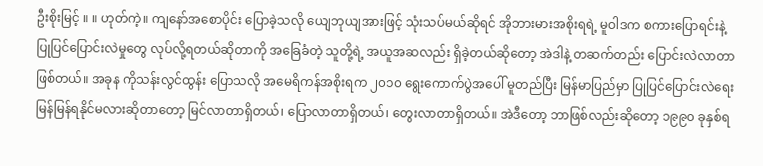ဦးစိုးမြင့် ။ ။ ဟုတ်ကဲ့။ ကျနော်အစောပိုင်း ပြောခဲ့သလို ယျေဘုယျအားဖြင့် သုံးသပ်မယ်ဆိုရင် အိုဘားမားအစိုးရရဲ့ မူဝါဒက စကားပြောရင်းနဲ့ ပြုပြင်ပြောင်းလဲမှုတွေ လုပ်လို့ရတယ်ဆိုတာကို အခြေခံတဲ့ သူတို့ရဲ့ အယူအဆလည်း ရှိခဲ့တယ်ဆိုတော့ အဲဒါနဲ့ တဆက်တည်း ပြောင်းလဲလာတာဖြစ်တယ်။ အခုန ကိုသန်းလွင်ထွန်း ပြောသလို အမေရိကန်အစိုးရက ၂၀၁၀ ရွေးကောက်ပွဲအပေါ် မူတည်ပြီး မြန်မာပြည်မှာ ပြုပြင်ပြောင်းလဲရေး မြန်မြန်ရနိုင်မလားဆိုတာတော့ မြင်လာတာရှိတယ်၊ ပြောလာတာရှိတယ်၊ တွေးလာတာရှိတယ်။ အဲဒီတော့ ဘာဖြစ်လည်းဆိုတော့ ၁၉၉၀ ခုနှစ်ရ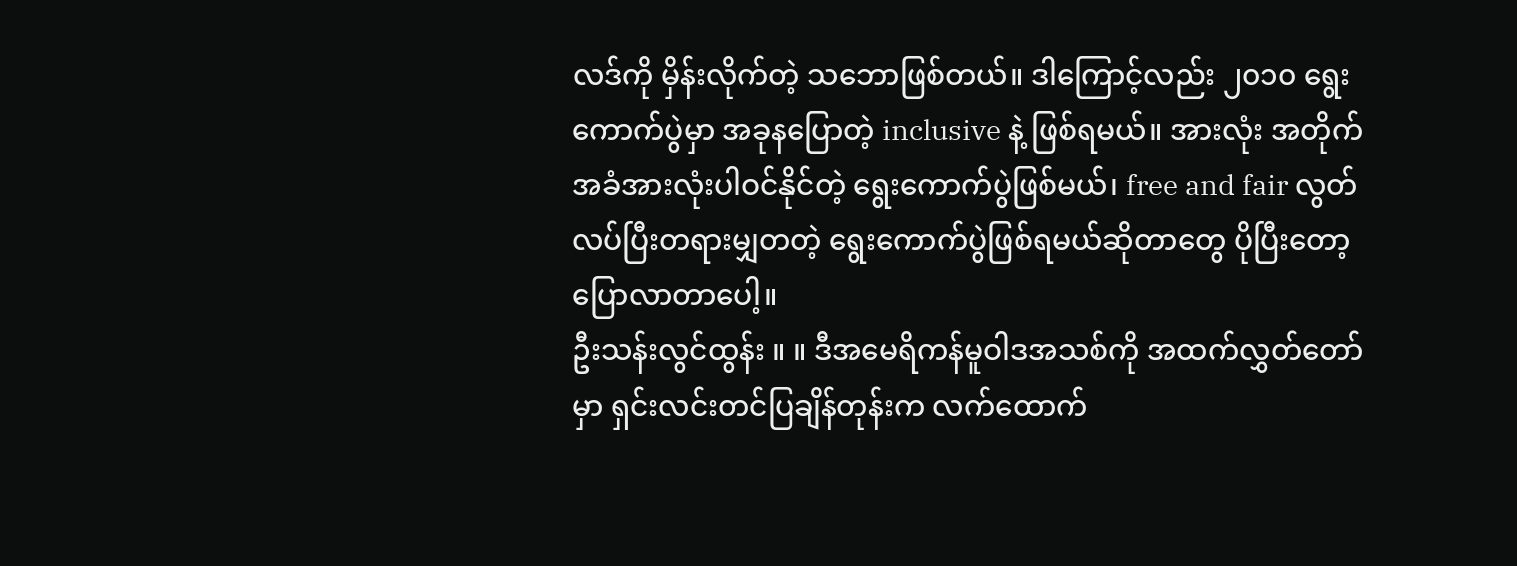လဒ်ကို မှိန်းလိုက်တဲ့ သဘောဖြစ်တယ်။ ဒါကြောင့်လည်း ၂၀၁၀ ရွေးကောက်ပွဲမှာ အခုနပြောတဲ့ inclusive နဲ့ ဖြစ်ရမယ်။ အားလုံး အတိုက်အခံအားလုံးပါဝင်နိုင်တဲ့ ရွေးကောက်ပွဲဖြစ်မယ်၊ free and fair လွတ်လပ်ပြီးတရားမျှတတဲ့ ရွေးကောက်ပွဲဖြစ်ရမယ်ဆိုတာတွေ ပိုပြီးတော့ ပြောလာတာပေါ့။
ဦးသန်းလွင်ထွန်း ။ ။ ဒီအမေရိကန်မူဝါဒအသစ်ကို အထက်လွှတ်တော်မှာ ရှင်းလင်းတင်ပြချိန်တုန်းက လက်ထောက်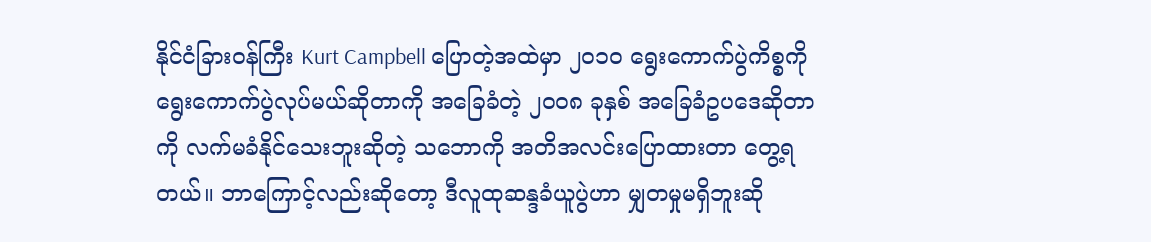နိုင်ငံခြားဝန်ကြီး Kurt Campbell ပြောတဲ့အထဲမှာ ၂၀၁၀ ရွေးကောက်ပွဲကိစ္စကို ရွေးကောက်ပွဲလုပ်မယ်ဆိုတာကို အခြေခံတဲ့ ၂၀၀၈ ခုနှစ် အခြေခံဥပဒေဆိုတာကို လက်မခံနိုင်သေးဘူးဆိုတဲ့ သဘောကို အတိအလင်းပြောထားတာ တွေ့ရတယ်။ ဘာကြောင့်လည်းဆိုတော့ ဒီလူထုဆန္ဒခံယူပွဲဟာ မျှတမှုမရှိဘူးဆို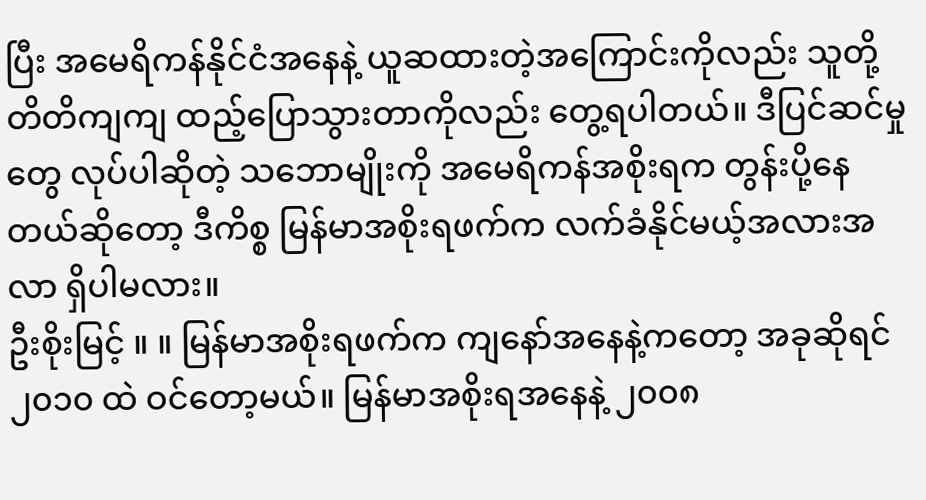ပြီး အမေရိကန်နိုင်ငံအနေနဲ့ ယူဆထားတဲ့အကြောင်းကိုလည်း သူတို့တိတိကျကျ ထည့်ပြောသွားတာကိုလည်း တွေ့ရပါတယ်။ ဒီပြင်ဆင်မှုတွေ လုပ်ပါဆိုတဲ့ သဘောမျိုးကို အမေရိကန်အစိုးရက တွန်းပို့နေတယ်ဆိုတော့ ဒီကိစ္စ မြန်မာအစိုးရဖက်က လက်ခံနိုင်မယ့်အလားအလာ ရှိပါမလား။
ဦးစိုးမြင့် ။ ။ မြန်မာအစိုးရဖက်က ကျနော်အနေနဲ့ကတော့ အခုဆိုရင် ၂၀၁၀ ထဲ ဝင်တော့မယ်။ မြန်မာအစိုးရအနေနဲ့ ၂၀၀၈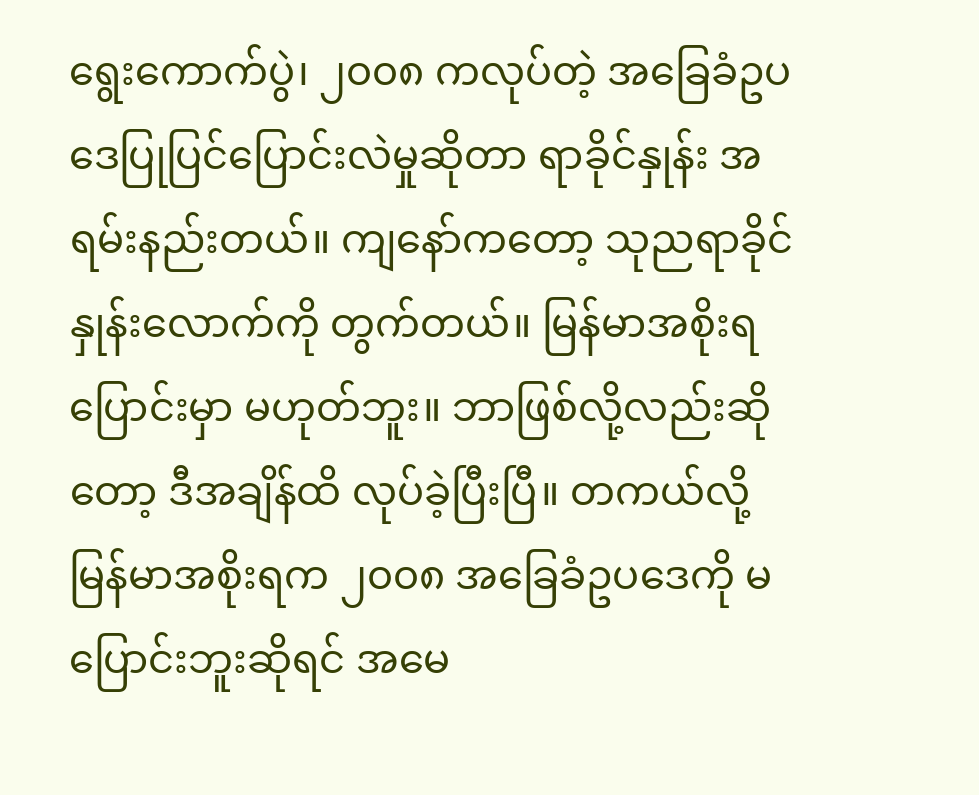ရွေးကောက်ပွဲ၊ ၂၀၀၈ ကလုပ်တဲ့ အခြေခံဥပဒေပြုပြင်ပြောင်းလဲမှုဆိုတာ ရာခိုင်နှုန်း အရမ်းနည်းတယ်။ ကျနော်ကတော့ သုညရာခိုင်နှုန်းလောက်ကို တွက်တယ်။ မြန်မာအစိုးရပြောင်းမှာ မဟုတ်ဘူး။ ဘာဖြစ်လို့လည်းဆိုတော့ ဒီအချိန်ထိ လုပ်ခဲ့ပြီးပြီ။ တကယ်လို့ မြန်မာအစိုးရက ၂၀၀၈ အခြေခံဥပဒေကို မပြောင်းဘူးဆိုရင် အမေ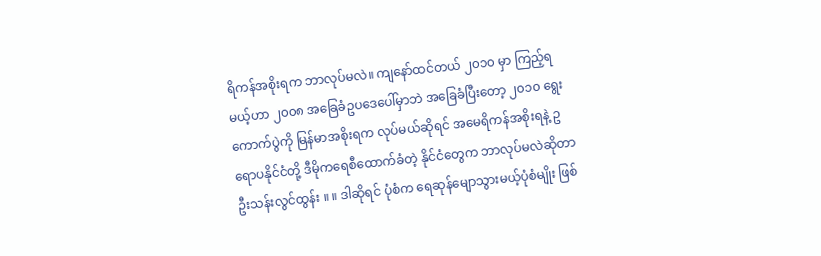ရိကန်အစိုးရက ဘာလုပ်မလဲ။ ကျနော်ထင်တယ် ၂၀၁၀ မှာ ကြည့်ရမယ့်ဟာ ၂၀၀၈ အခြေခံဥပဒေပေါ်မှာဘဲ အခြေခံပြီးတော့ ၂၀၁၀ ရွေးကောက်ပွဲကို မြန်မာအစိုးရက လုပ်မယ်ဆိုရင် အမေရိကန်အစိုးရနဲ့ ဥရောပနိုင်ငံတို့ ဒီမိုကရေစီထောက်ခံတဲ့ နိုင်ငံတွေက ဘာလုပ်မလဲဆိုတာ
ဦးသန်းလွင်ထွန်း ။ ။ ဒါဆိုရင် ပုံစံက ရေဆုန်မျောသွားမယ့်ပုံစံမျိုး ဖြစ်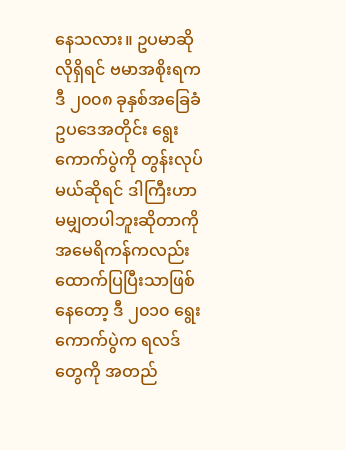နေသလား။ ဥပမာဆိုလိုရှိရင် ဗမာအစိုးရက ဒီ ၂၀၀၈ ခုနှစ်အခြေခံ ဥပဒေအတိုင်း ရွေးကောက်ပွဲကို တွန်းလုပ်မယ်ဆိုရင် ဒါကြီးဟာ မမျှတပါဘူးဆိုတာကို အမေရိကန်ကလည်း ထောက်ပြပြီးသာဖြစ်နေတော့ ဒီ ၂၀၁၀ ရွေးကောက်ပွဲက ရလဒ်တွေကို အတည်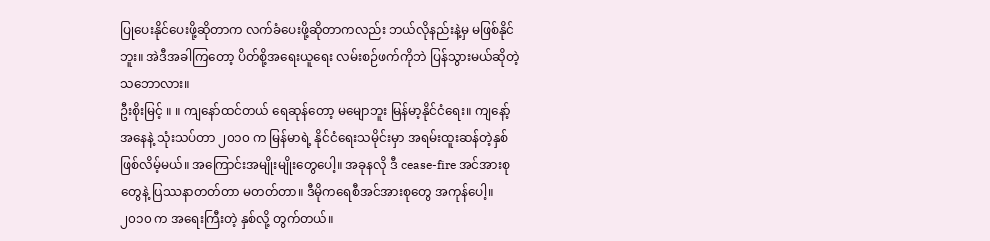ပြုပေးနိုင်ပေးဖို့ဆိုတာက လက်ခံပေးဖို့ဆိုတာကလည်း ဘယ်လိုနည်းနဲ့မှ မဖြစ်နိုင်ဘူး။ အဲဒီအခါကြတော့ ပိတ်စို့အရေးယူရေး လမ်းစဉ်ဖက်ကိုဘဲ ပြန်သွားမယ်ဆိုတဲ့ သဘောလား။
ဦးစိုးမြင့် ။ ။ ကျနော်ထင်တယ် ရေဆုန်တော့ မမျောဘူး မြန်မာ့နိုင်ငံရေး။ ကျနော့်အနေနဲ့ သုံးသပ်တာ ၂၀၁၀ က မြန်မာရဲ့ နိုင်ငံရေးသမိုင်းမှာ အရမ်းထူးဆန်တဲ့နှစ် ဖြစ်လိမ့်မယ်။ အကြောင်းအမျိုးမျိုးတွေပေါ့။ အခုနလို ဒီ cease-fire အင်အားစုတွေနဲ့ ပြဿနာတတ်တာ မတတ်တာ။ ဒီမိုကရေစီအင်အားစုတွေ အကုန်ပေါ့။ ၂၀၁၀ က အရေးကြီးတဲ့ နှစ်လို့ တွက်တယ်။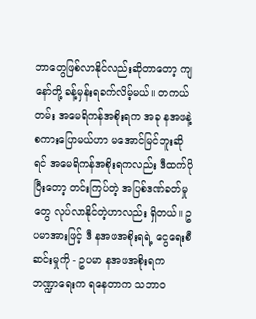ဘာတွေဖြစ်လာနိုင်လည်းဆိုတာတော့ ကျနော်တို့ ခန့်မှန်းရခက်လိမ့်မယ်။ တကယ်တမ်း အမေရိကန်အစိုးရက အခု နအဖနဲ့ စကားပြောမယ်ဟာ မအောင်မြင်ဘူးဆိုရင် အမေရိကန်အစိုးရကလည်း ဒီထက်ပိုပြီးတော့ တင်းကြပ်တဲ့ အပြစ်ဒဏ်ခတ်မှုတွေ လုပ်လာနိုင်တဲ့ဟာလည်း ရှိတယ်။ ဥပမာအားဖြင့် ဒီ နအဖအစိုးရရဲ့ ငွေရေးစီဆင်းမှုကို - ဥပမာ နအဖအစိုးရက ဘဏ္ဍာရေးက ရနေတာက သဘာဝ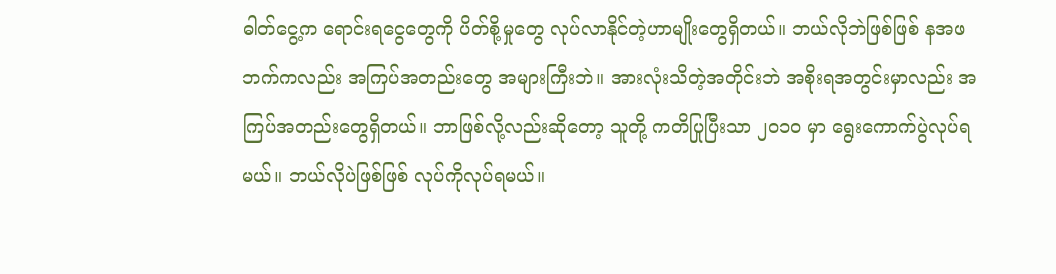ဓါတ်ငွေ့က ရောင်းရငွေတွေကို ပိတ်စို့မှုတွေ လုပ်လာနိုင်တဲ့ဟာမျိုးတွေရှိတယ်။ ဘယ်လိုဘဲဖြစ်ဖြစ် နအဖဘက်ကလည်း အကြပ်အတည်းတွေ အများကြီးဘဲ။ အားလုံးသိတဲ့အတိုင်းဘဲ အစိုးရအတွင်းမှာလည်း အကြပ်အတည်းတွေရှိတယ်။ ဘာဖြစ်လို့လည်းဆိုတော့ သူတို့ ကတိပြုပြီးသာ ၂၀၁၀ မှာ ရွေးကောက်ပွဲလုပ်ရမယ်။ ဘယ်လိုပဲဖြစ်ဖြစ် လုပ်ကိုလုပ်ရမယ်။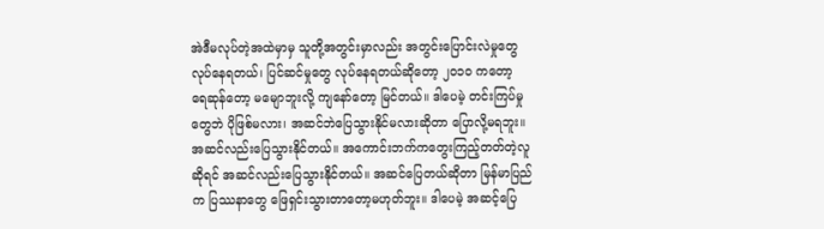အဲဒီမလုပ်တဲ့အထဲမှာမှ သူတို့အတွင်းမှာလည်း အတွင်းပြောင်းလဲမှုတွေ လုပ်နေရတယ်၊ ပြင်ဆင်မှုတွေ လုပ်နေရတယ်ဆိုတော့ ၂၀၁၀ ကတော့ ရေဆုန်တော့ မမျောဘူးလို့ ကျနော်တော့ မြင်တယ်။ ဒါပေမဲ့ တင်းကြပ်မှုတွေဘဲ ပိုဖြစ်မလား၊ အဆင်ဘဲပြေသွားနိုင်မလားဆိုတာ ပြောလို့မရဘူး။ အဆင်လည်းပြေသွားနိုင်တယ်။ အကောင်းဘက်ကတွေးကြည့်တတ်တဲ့လူဆိုရင် အဆင်လည်းပြေသွားနိုင်တယ်။ အဆင်ပြေတယ်ဆိုတာ မြန်မာပြည်က ပြဿနာတွေ ဖြေရှင်းသွားတာတော့မဟုတ်ဘူး။ ဒါပေမဲ့ အဆင့်ပြေ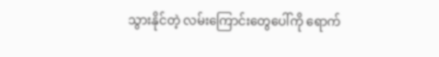သွားနိုင်တဲ့ လမ်းကြောင်းတွေပေါ်ကို ရောက်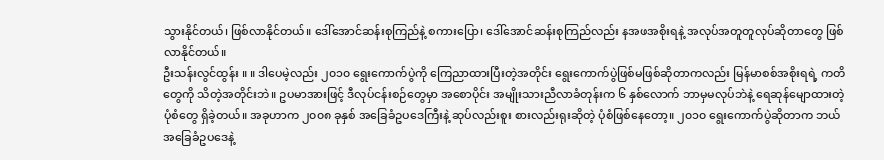သွားနိုင်တယ်၊ ဖြစ်လာနိုင်တယ်။ ဒေါ်အောင်ဆန်းစုကြည်နဲ့ စကားပြော၊ ဒေါ်အောင်ဆန်းစုကြည်လည်း နအဖအစိုးရနဲ့ အလုပ်အတူတူလုပ်ဆိုတာတွေ ဖြစ်လာနိုင်တယ်။
ဦးသန်းလွင်ထွန်း ။ ။ ဒါပေမဲ့လည်း ၂၀၁၀ ရွေးကောက်ပွဲကို ကြေညာထားပြီးတဲ့အတိုင်း ရွေးကောက်ပွဲဖြစ်မဖြစ်ဆိုတာကလည်း မြန်မာစစ်အစိုးရရဲ့ ကတိတွေကို သိတဲ့အတိုင်းဘဲ။ ဥပမာအားဖြင့် ဒီလုပ်ငန်းစဉ်တွေမှာ အစောပိုင်း အမျိုးသားညီလာခံတုန်းက ၆ နှစ်လောက် ဘာမှမလုပ်ဘဲနဲ့ ရေဆုန်မျောထားတဲ့ပုံစံတွေ ရှိခဲ့တယ်။ အခုဟာက ၂၀၀၈ ခုနှစ် အခြေခံဥပဒေကြီးနဲ့ ဆုပ်လည်းစူး စားလည်းရုးဆိုတဲ့ ပုံစံဖြစ်နေတော့။ ၂၀၁၀ ရွေးကောက်ပွဲဆိုတာက ဘယ်အခြေခံဥပဒေနဲ့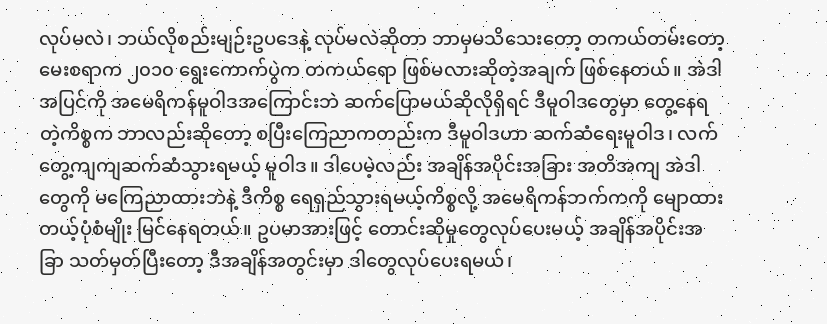လုပ်မလဲ၊ ဘယ်လိုစည်းမျဉ်းဥပဒေနဲ့ လုပ်မလဲဆိုတာ ဘာမှမသိသေးတော့ တကယ်တမ်းတော့ မေးစရာက ၂၀၁၀ ရွေးကောက်ပွဲက တကယ်ရော ဖြစ်မလားဆိုတဲ့အချက် ဖြစ်နေတယ်။ အဲဒါအပြင်ကို အမေရိကန်မူဝါဒအကြောင်းဘဲ ဆက်ပြောမယ်ဆိုလိုရှိရင် ဒီမူဝါဒတွေမှာ တွေ့နေရတဲ့ကိစ္စက ဘာလည်းဆိုတော့ စပြီးကြေညာကတည်းက ဒီမူဝါဒဟာ ဆက်ဆံရေးမူဝါဒ၊ လက်တွေ့ကျကျဆက်ဆံသွားရမယ့် မူဝါဒ။ ဒါပေမဲ့လည်း အချိန်အပိုင်းအခြား အတိအကျ အဲဒါတွေကို မကြေညာထားဘဲနဲ့ ဒီကိစ္စ ရေရှည်သွားရမယ့်ကိစ္စလို့ အမေရိကန်ဘက်ကကို မျောထားတယ့်ပုံစံမျိုး မြင်နေရတယ်။ ဥပမာအားဖြင့် တောင်းဆိုမှုတွေလုပ်ပေးမယ့် အချိန်အပိုင်းအခြာ သတ်မှတ်ပြီးတော့ ဒီအချိန်အတွင်းမှာ ဒါတွေလုပ်ပေးရမယ်၊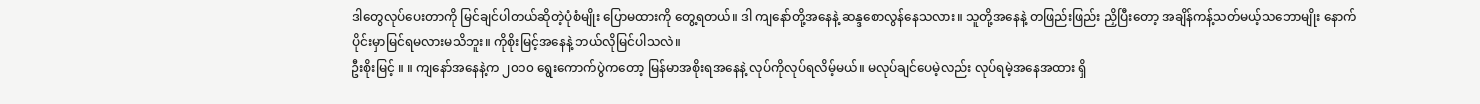ဒါတွေလုပ်ပေးတာကို မြင်ချင်ပါတယ်ဆိုတဲ့ပုံစံမျိုး ပြောမထားကို တွေ့ရတယ်။ ဒါ ကျနော်တို့အနေနဲ့ ဆန္ဒစောလွန်နေသလား။ သူတို့အနေနဲ့ တဖြည်းဖြည်း ညှိပြီးတော့ အချိန်ကန့်သတ်မယ့်သဘောမျိုး နောက်ပိုင်းမှာမြင်ရမလားမသိဘူး။ ကိုစိုးမြင့်အနေနဲ့ ဘယ်လိုမြင်ပါသလဲ။
ဦးစိုးမြင့် ။ ။ ကျနော်အနေနဲ့က ၂၀၁၀ ရွေးကောက်ပွဲကတော့ မြန်မာအစိုးရအနေနဲ့ လုပ်ကိုလုပ်ရလိမ့်မယ်။ မလုပ်ချင်ပေမဲ့လည်း လုပ်ရမဲ့အနေအထား ရှိ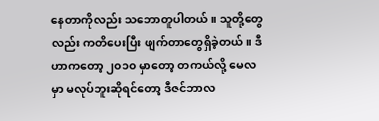နေတာကိုလည်း သဘောတူပါတယ်။ သူတို့တွေလည်း ကတိပေးပြီး ဖျက်တာတွေရှိခဲ့တယ်။ ဒီဟာကတော့ ၂၀၁၀ မှာတော့ တကယ်လို့ မေလမှာ မလုပ်ဘူးဆိုရင်တော့ ဒီဇင်ဘာလ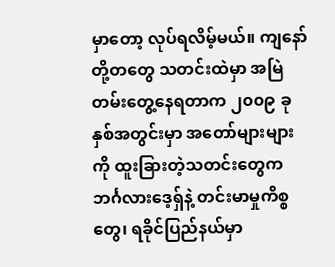မှာတော့ လုပ်ရလိမ့်မယ်။ ကျနော်တို့တတွေ သတင်းထဲမှာ အမြဲတမ်းတွေ့နေရတာက ၂၀၀၉ ခုနှစ်အတွင်းမှာ အတော်များများကို ထူးခြားတဲ့သတင်းတွေက ဘင်္ဂလားဒေ့ရှ်နဲ့ တင်းမာမှုကိစ္စတွေ၊ ရခိုင်ပြည်နယ်မှာ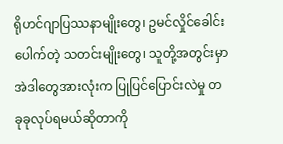ရိုဟင်ဂျာပြဿနာမျိုးတွေ၊ ဥမင်လှိုင်ခေါင်းပေါက်တဲ့ သတင်းမျိုးတွေ၊ သူတို့အတွင်းမှာ အဲဒါတွေအားလုံးက ပြုပြင်ပြောင်းလဲမှု တခုခုလုပ်ရမယ်ဆိုတာကို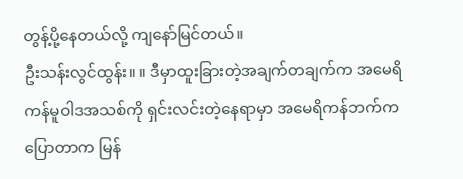တွန့်ပို့နေတယ်လို့ ကျနော်မြင်တယ်။
ဦးသန်းလွင်ထွန်း။ ။ ဒီမှာထူးခြားတဲ့အချက်တချက်က အမေရိကန်မူဝါဒအသစ်ကို ရှင်းလင်းတဲ့နေရာမှာ အမေရိကန်ဘက်ကပြောတာက မြန်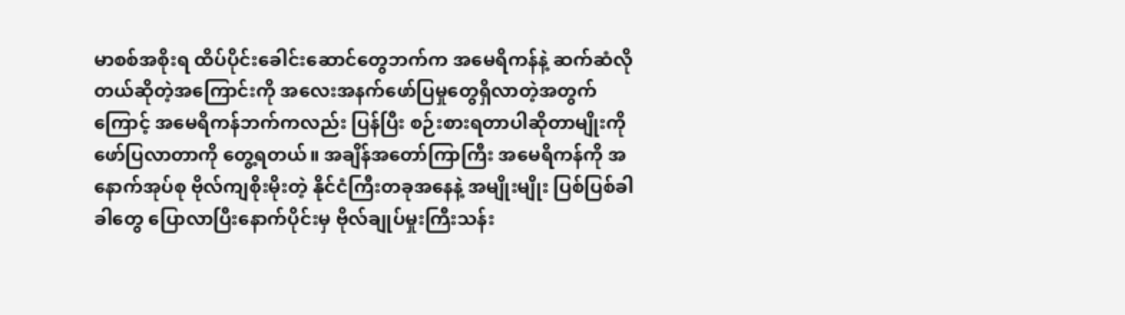မာစစ်အစိုးရ ထိပ်ပိုင်းခေါင်းဆောင်တွေဘက်က အမေရိကန်နဲ့ ဆက်ဆံလိုတယ်ဆိုတဲ့အကြောင်းကို အလေးအနက်ဖော်ပြမှုတွေရှိလာတဲ့အတွက်ကြောင့် အမေရိကန်ဘက်ကလည်း ပြန်ပြီး စဉ်းစားရတာပါဆိုတာမျိုးကို ဖော်ပြလာတာကို တွေ့ရတယ်။ အချိန်အတော်ကြာကြီး အမေရိကန်ကို အနောက်အုပ်စု ဗိုလ်ကျစိုးမိုးတဲ့ နိုင်ငံကြီးတခုအနေနဲ့ အမျိုးမျိုး ပြစ်ပြစ်ခါခါတွေ ပြောလာပြီးနောက်ပိုင်းမှ ဗိုလ်ချုပ်မှုးကြီးသန်း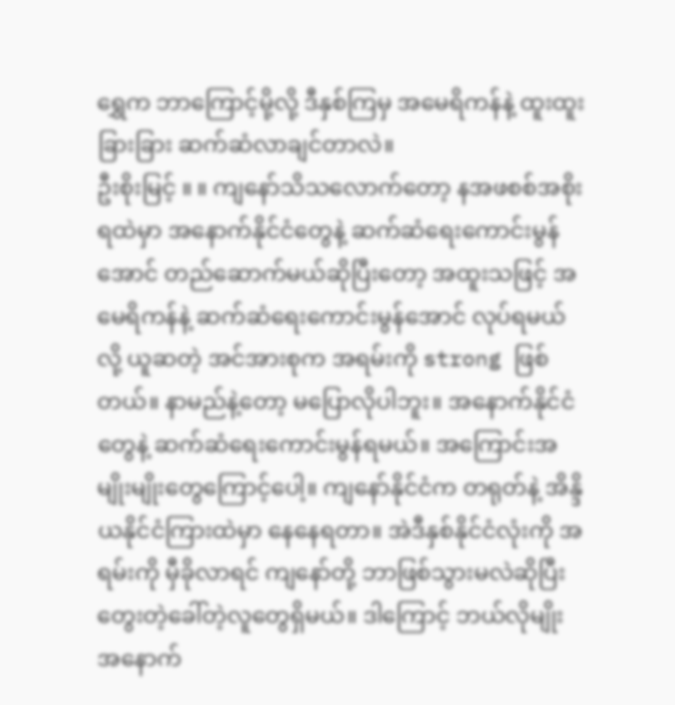ရွှေက ဘာကြောင့်မို့လို့ ဒီနှစ်ကြမှ အမေရိကန်နဲ့ ထူးထူးခြားခြား ဆက်ဆံလာချင်တာလဲ။
ဦးစိုးမြင့် ။ ။ ကျနော်သိသလောက်တော့ နအဖစစ်အစိုးရထဲမှာ အနောက်နိုင်ငံတွေနဲ့ ဆက်ဆံရေးကောင်းမွန်အောင် တည်ဆောက်မယ်ဆိုပြီးတော့ အထူးသဖြင့် အမေရိကန်နဲ့ ဆက်ဆံရေးကောင်းမွန်အောင် လုပ်ရမယ်လို့ ယူဆတဲ့ အင်အားစုက အရမ်းကို strong ဖြစ်တယ်။ နာမည်နဲ့တော့ မပြောလိုပါဘူး။ အနောက်နိုင်ငံတွေနဲ့ ဆက်ဆံရေးကောင်းမွန်ရမယ်။ အကြောင်းအမျိုးမျိုးတွေကြောင့်ပေါ့။ ကျနော်နိုင်ငံက တရုတ်နဲ့ အိန္ဒိယနိုင်ငံကြားထဲမှာ နေနေရတာ။ အဲဒီနှစ်နိုင်ငံလုံးကို အရမ်းကို မှီခိုလာရင် ကျနော်တို့ ဘာဖြစ်သွားမလဲဆိုပြီး တွေးတဲ့ခေါ်တဲ့လူတွေရှိမယ်။ ဒါကြောင့် ဘယ်လိုမျိုး အနောက်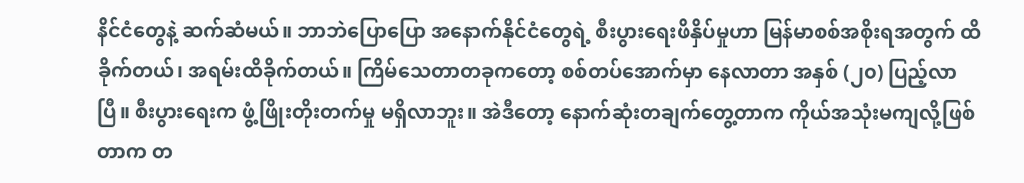နိင်ငံတွေနဲ့ ဆက်ဆံမယ်။ ဘာဘဲပြောပြော အနောက်နိုင်ငံတွေရဲ့ စီးပွားရေးဖိနှိပ်မှုဟာ မြန်မာစစ်အစိုးရအတွက် ထိခိုက်တယ်၊ အရမ်းထိခိုက်တယ်။ ကြိမ်သေတာတခုကတော့ စစ်တပ်အောက်မှာ နေလာတာ အနှစ် (၂၀) ပြည့်လာပြီ။ စီးပွားရေးက ဖွံ့ဖြိုးတိုးတက်မှု မရှိလာဘူး။ အဲဒီတော့ နောက်ဆုံးတချက်တွေ့တာက ကိုယ်အသုံးမကျလို့ဖြစ်တာက တ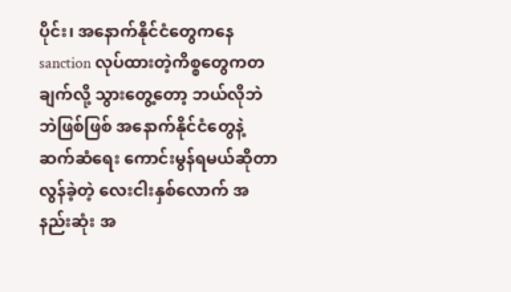ပိုင်း၊ အနောက်နိုင်ငံတွေကနေ sanction လုပ်ထားတဲ့ကိစ္စတွေကတချက်လို့ သွားတွေ့တော့ ဘယ်လိုဘဲဘဲဖြစ်ဖြစ် အနောက်နိုင်ငံတွေနဲ့ ဆက်ဆံရေး ကောင်းမွန်ရမယ်ဆိုတာ လွန်ခဲ့တဲ့ လေးငါးနှစ်လောက် အနည်းဆုံး အ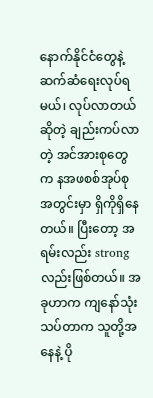နောက်နိုင်ငံတွေနဲ့ ဆက်ဆံရေးလုပ်ရမယ်၊ လုပ်လာတယ်ဆိုတဲ့ ချည်းကပ်လာတဲ့ အင်အားစုတွေက နအဖစစ်အုပ်စုအတွင်းမှာ ရှိကိုရှိနေတယ်။ ပြီးတော့ အရမ်းလည်း strong လည်းဖြစ်တယ်။ အခုဟာက ကျနော်သုံးသပ်တာက သူတို့အနေနဲ့ ပို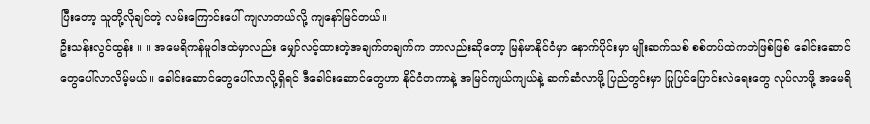ပြီးတော့ သူတို့လိုချင်တဲ့ လမ်းကြောင်းပေါ် ကျလာတယ်လို့ ကျနော်မြင်တယ်။
ဦးသန်းလွင်ထွန်း ။ ။ အမေရိကန်မူဝါဒထဲမှာလည်း မျှော်လင့်ထားတဲ့အချက်တချက်က ဘာလည်းဆိုတော့ မြန်မာနိုင်ငံမှာ နောက်ပိုင်းမှာ မျိုးဆက်သစ် စစ်တပ်ထဲကဘဲဖြစ်ဖြစ် ခေါင်းဆောင်တွေပေါ်လာလိမ့်မယ်။ ခေါင်းဆောင်တွေပေါ်လာလို့ရှိရင် ဒီခေါင်းဆောင်တွေဟာ နိုင်ငံတကာနဲ့ အမြင်ကျယ်ကျယ်နဲ့ ဆက်ဆံလာဖို့ ပြည်တွင်းမှာ ပြုပြင်ပြောင်းလဲရေးတွေ လုပ်လာဖို့ အမေရိ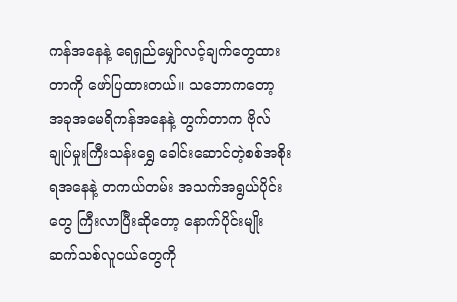ကန်အနေနဲ့ ရေရှည်မျှော်လင့်ချက်တွေထားတာကို ဖော်ပြထားတယ်။ သဘောကတော့ အခုအမေရိကန်အနေနဲ့ တွက်တာက ဗိုလ်ချုပ်မှုးကြီးသန်းရွှေ ခေါင်းဆောင်တဲ့စစ်အစိုးရအနေနဲ့ တကယ်တမ်း အသက်အရွယ်ပိုင်းတွေ ကြီးလာပြီးဆိုတော့ နောက်ပိုင်းမျိုးဆက်သစ်လူငယ်တွေကို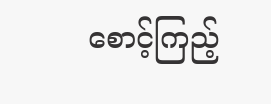စောင့်ကြည့်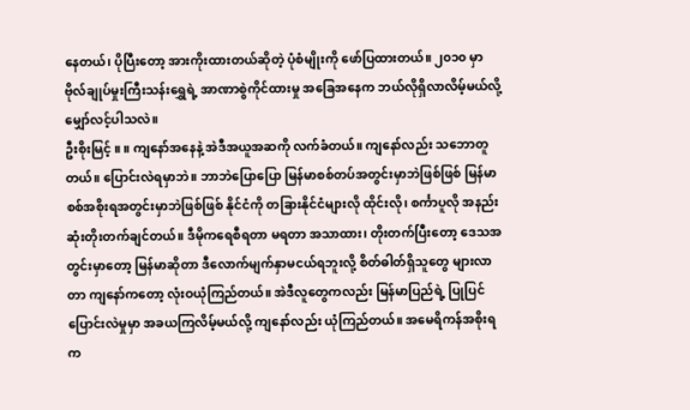နေတယ်၊ ပိုပြီးတော့ အားကိုးထားတယ်ဆိုတဲ့ ပုံစံမျိုးကို ဖော်ပြထားတယ်။ ၂၀၁၀ မှာ ဗိုလ်ချုပ်မှုးကြီးသန်းရွှေရဲ့ အာဏာစွဲကိုင်ထားမှု အခြေအနေက ဘယ်လိုရှိလာလိမ့်မယ်လို့ မျှော်လင့်ပါသလဲ။
ဦးစိုးမြင့် ။ ။ ကျနော်အနေနဲ့ အဲဒီအယူအဆကို လက်ခံတယ်။ ကျနော်လည်း သဘောတူတယ်။ ပြောင်းလဲရမှာဘဲ။ ဘာဘဲပြောပြော မြန်မာစစ်တပ်အတွင်းမှာဘဲဖြစ်ဖြစ် မြန်မာစစ်အစိုးရအတွင်းမှာဘဲဖြစ်ဖြစ် နိုင်ငံကို တခြားနိုင်ငံများလို ထိုင်းလို၊ စင်္ကာပူလို အနည်းဆုံးတိုးတက်ချင်တယ်။ ဒီမိုကရေစီရတာ မရတာ အသာထား၊ တိုးတက်ပြီးတော့ ဒေသအတွင်းမှာတော့ မြန်မာဆိုတာ ဒီလောက်မျက်နှာမငယ်ရဘူးလို့ စိတ်ဓါတ်ရှိသူတွေ များလာတာ ကျနော်ကတော့ လုံးဝယုံကြည်တယ်။ အဲဒီလူတွေကလည်း မြန်မာပြည်ရဲ့ ပြုပြင်ပြောင်းလဲမှုမှာ အခယကြလိမ့်မယ်လို့ ကျနော်လည်း ယုံကြည်တယ်။ အမေရိကန်အစိုးရက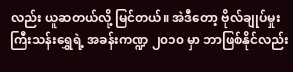လည်း ယူဆတယ်လို့ မြင်တယ်။ အဲဒီတော့ ဗိုလ်ချုပ်မှုးကြီးသန်းရွှေရဲ့ အခန်းကဏ္ဍ ၂၀၁၀ မှာ ဘာဖြစ်နိုင်လည်း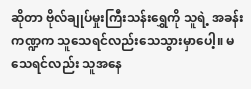ဆိုတာ ဗိုလ်ချုပ်မှုးကြီးသန်းရွှေကို သူရဲ့ အခန်းကဏ္ဍက သူသေရင်လည်းသေသွားမှာပေါ့။ မသေရင်လည်း သူအနေ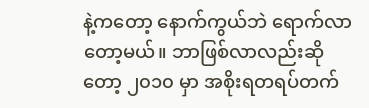နဲ့ကတော့ နောက်ကွယ်ဘဲ ရောက်လာတော့မယ်။ ဘာဖြစ်လာလည်းဆိုတော့ ၂၀၁၀ မှာ အစိုးရတရပ်တက်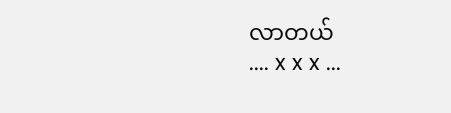လာတယ်
.... x x x ...